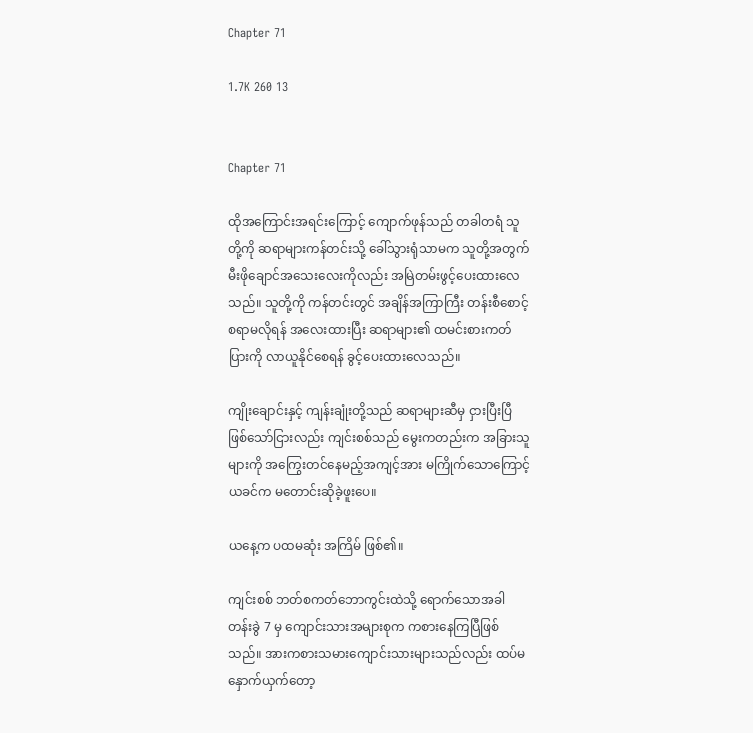Chapter 71

1.7K 260 13


Chapter 71

ထိုအကြောင်းအရင်းကြောင့် ကျောက်ဖုန်သည် တခါတရံ သူတို့ကို ဆရာများကန်တင်းသို့ ခေါ်သွားရုံသာမက သူတို့အတွက် မီးဖိုချောင်အသေးလေးကိုလည်း အမြဲတမ်းဖွင့်ပေးထားလေသည်။ သူတို့ကို ကန်တင်းတွင် အချိန်အကြာကြီး တန်းစီစောင့်စရာမလိုရန် အလေးထားပြီး ဆရာများ၏ ထမင်းစားကတ်ပြားကို လာယူနိုင်စေရန် ခွင့်ပေးထားလေသည်။

ကျိုးချောင်းနှင့် ကျန်းချုံးတို့သည် ဆရာများဆီမှ ငှားပြီးပြီ ဖြစ်သော်ငြားလည်း ကျင်းစစ်သည် မွေးကတည်းက အခြားသူများကို အကြွေးတင်နေမည့်အကျင့်အား မကြိုက်သောကြောင့် ယခင်က မတောင်းဆိုခဲ့ဖူးပေ။

ယနေ့က ပထမဆုံး အကြိမ် ဖြစ်၏။

ကျင်းစစ် ဘတ်စကတ်ဘောကွင်းထဲသို့ ရောက်သောအခါ တန်းခွဲ 7 မှ ကျောင်းသားအများစုက ကစားနေကြပြီဖြစ်သည်။ အားကစားသမားကျောင်းသားများသည်လည်း ထပ်မနှောက်ယှက်တော့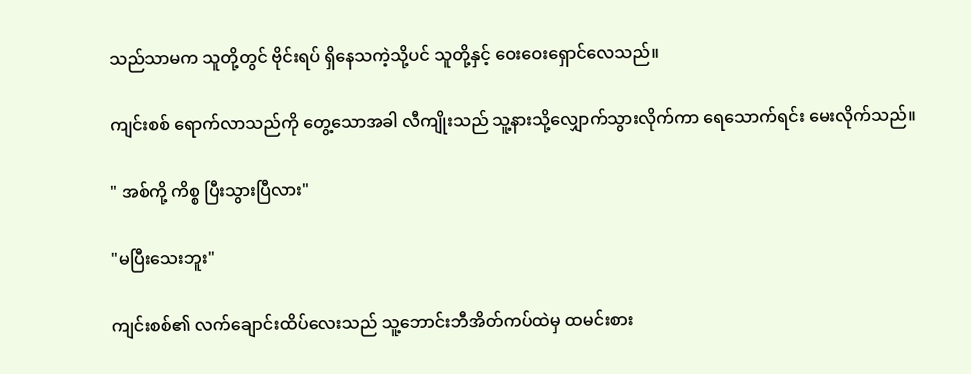သည်သာမက သူတို့တွင် ဗိုင်းရပ် ရှိနေသကဲ့သို့ပင် သူတို့နှင့် ဝေးဝေးရှောင်လေသည်။

ကျင်းစစ် ရောက်လာသည်ကို တွေ့သောအခါ လီကျိုးသည် သူ့နားသို့လျှောက်သွားလိုက်ကာ ရေသောက်ရင်း မေးလိုက်သည်။

" အစ်ကို့ ကိစ္စ ပြီးသွားပြီလား"

"မပြီးသေးဘူး"

ကျင်းစစ်၏ လက်ချောင်းထိပ်လေးသည် သူ့ဘောင်းဘီအိတ်ကပ်ထဲမှ ထမင်းစား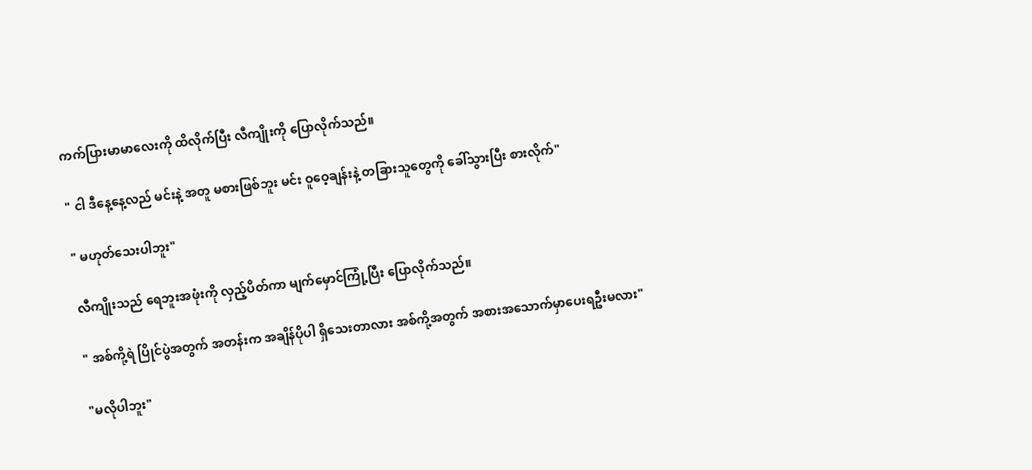ကက်ပြားမာမာလေးကို ထိလိုက်ပြီး လီကျိုးကို ပြောလိုက်သည်။

" ငါ ဒီနေ့နေ့လည် မင်းနဲ့ အတူ မစားဖြစ်ဘူး မင်း ဝူဝေ့ချန်းနဲ့ တခြားသူတွေကို ခေါ်သွားပြီး စားလိုက်"

" မဟုတ်သေးပါဘူး"

လီကျိုးသည် ရေဘူးအဖုံးကို လှည့်ပိတ်ကာ မျက်မှောင်ကြုံ့ပြီး ပြောလိုက်သည်။

" အစ်ကို့ရဲ ပြိုင်ပွဲအတွက် အတန်းက အချိန်ပိုပါ ရှိသေးတာလား အစ်ကို့အတွက် အစားအသောက်မှာပေးရဦးမလား"

"မလိုပါဘူး"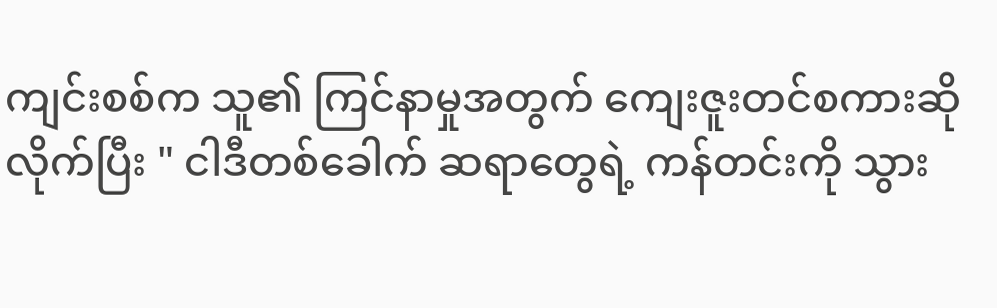ကျင်းစစ်က သူ၏ ကြင်နာမှုအတွက် ကျေးဇူးတင်စကားဆိုလိုက်ပြီး " ငါဒီတစ်ခေါက် ဆရာတွေရဲ့ ကန်တင်းကို သွား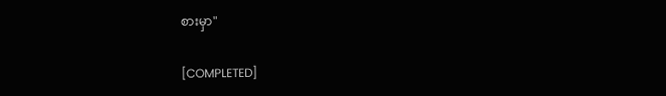စားမှာ"

[COMPLETED]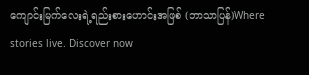ကျောင်းမြက်လေးရဲ့ရည်းစားဟောင်းအဖြစ် (ဘာသာပြန်)Where stories live. Discover now